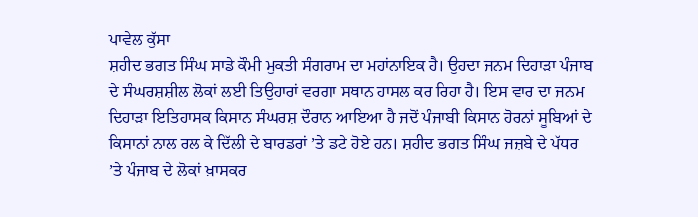ਪਾਵੇਲ ਕੁੱਸਾ
ਸ਼ਹੀਦ ਭਗਤ ਸਿੰਘ ਸਾਡੇ ਕੌਮੀ ਮੁਕਤੀ ਸੰਗਰਾਮ ਦਾ ਮਹਾਂਨਾਇਕ ਹੈ। ਉਹਦਾ ਜਨਮ ਦਿਹਾੜਾ ਪੰਜਾਬ ਦੇ ਸੰਘਰਸ਼ਸ਼ੀਲ ਲੋਕਾਂ ਲਈ ਤਿਉਹਾਰਾਂ ਵਰਗਾ ਸਥਾਨ ਹਾਸਲ ਕਰ ਰਿਹਾ ਹੈ। ਇਸ ਵਾਰ ਦਾ ਜਨਮ ਦਿਹਾੜਾ ਇਤਿਹਾਸਕ ਕਿਸਾਨ ਸੰਘਰਸ਼ ਦੌਰਾਨ ਆਇਆ ਹੈ ਜਦੋਂ ਪੰਜਾਬੀ ਕਿਸਾਨ ਹੋਰਨਾਂ ਸੂਬਿਆਂ ਦੇ ਕਿਸਾਨਾਂ ਨਾਲ ਰਲ ਕੇ ਦਿੱਲੀ ਦੇ ਬਾਰਡਰਾਂ ’ਤੇ ਡਟੇ ਹੋਏ ਹਨ। ਸ਼ਹੀਦ ਭਗਤ ਸਿੰਘ ਜਜ਼ਬੇ ਦੇ ਪੱਧਰ ’ਤੇ ਪੰਜਾਬ ਦੇ ਲੋਕਾਂ ਖ਼ਾਸਕਰ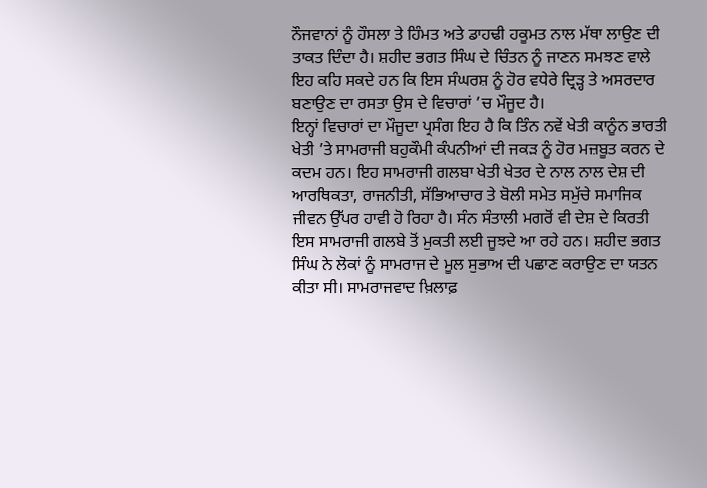ਨੌਜਵਾਨਾਂ ਨੂੰ ਹੌਸਲਾ ਤੇ ਹਿੰਮਤ ਅਤੇ ਡਾਹਢੀ ਹਕੂਮਤ ਨਾਲ ਮੱਥਾ ਲਾਉਣ ਦੀ ਤਾਕਤ ਦਿੰਦਾ ਹੈ। ਸ਼ਹੀਦ ਭਗਤ ਸਿੰਘ ਦੇ ਚਿੰਤਨ ਨੂੰ ਜਾਣਨ ਸਮਝਣ ਵਾਲੇ ਇਹ ਕਹਿ ਸਕਦੇ ਹਨ ਕਿ ਇਸ ਸੰਘਰਸ਼ ਨੂੰ ਹੋਰ ਵਧੇਰੇ ਦ੍ਰਿੜ੍ਹ ਤੇ ਅਸਰਦਾਰ ਬਣਾਉਣ ਦਾ ਰਸਤਾ ਉਸ ਦੇ ਵਿਚਾਰਾਂ ’ਚ ਮੌਜੂਦ ਹੈ।
ਇਨ੍ਹਾਂ ਵਿਚਾਰਾਂ ਦਾ ਮੌਜੂਦਾ ਪ੍ਰਸੰਗ ਇਹ ਹੈ ਕਿ ਤਿੰਨ ਨਵੇਂ ਖੇਤੀ ਕਾਨੂੰਨ ਭਾਰਤੀ ਖੇਤੀ ’ਤੇ ਸਾਮਰਾਜੀ ਬਹੁਕੌਮੀ ਕੰਪਨੀਆਂ ਦੀ ਜਕੜ ਨੂੰ ਹੋਰ ਮਜ਼ਬੂਤ ਕਰਨ ਦੇ ਕਦਮ ਹਨ। ਇਹ ਸਾਮਰਾਜੀ ਗਲਬਾ ਖੇਤੀ ਖੇਤਰ ਦੇ ਨਾਲ ਨਾਲ ਦੇਸ਼ ਦੀ ਆਰਥਿਕਤਾ, ਰਾਜਨੀਤੀ, ਸੱਭਿਆਚਾਰ ਤੇ ਬੋਲੀ ਸਮੇਤ ਸਮੁੱਚੇ ਸਮਾਜਿਕ ਜੀਵਨ ਉੱਪਰ ਹਾਵੀ ਹੋ ਰਿਹਾ ਹੈ। ਸੰਨ ਸੰਤਾਲੀ ਮਗਰੋਂ ਵੀ ਦੇਸ਼ ਦੇ ਕਿਰਤੀ ਇਸ ਸਾਮਰਾਜੀ ਗਲਬੇ ਤੋਂ ਮੁਕਤੀ ਲਈ ਜੂਝਦੇ ਆ ਰਹੇ ਹਨ। ਸ਼ਹੀਦ ਭਗਤ ਸਿੰਘ ਨੇ ਲੋਕਾਂ ਨੂੰ ਸਾਮਰਾਜ ਦੇ ਮੂਲ ਸੁਭਾਅ ਦੀ ਪਛਾਣ ਕਰਾਉਣ ਦਾ ਯਤਨ ਕੀਤਾ ਸੀ। ਸਾਮਰਾਜਵਾਦ ਖ਼ਿਲਾਫ਼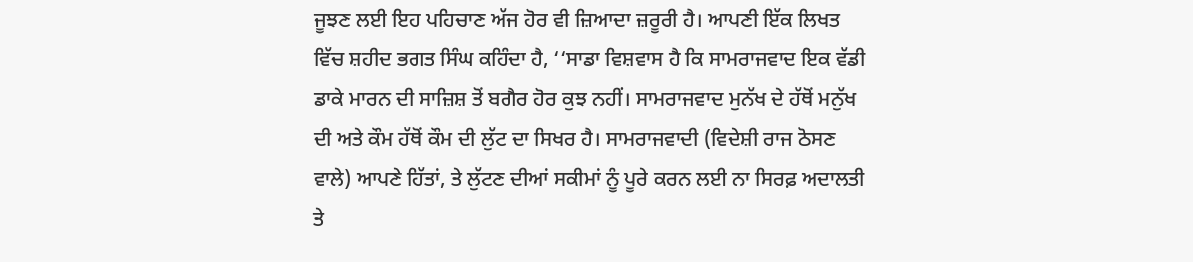ਜੂਝਣ ਲਈ ਇਹ ਪਹਿਚਾਣ ਅੱਜ ਹੋਰ ਵੀ ਜ਼ਿਆਦਾ ਜ਼ਰੂਰੀ ਹੈ। ਆਪਣੀ ਇੱਕ ਲਿਖਤ ਵਿੱਚ ਸ਼ਹੀਦ ਭਗਤ ਸਿੰਘ ਕਹਿੰਦਾ ਹੈ, ‘‘ਸਾਡਾ ਵਿਸ਼ਵਾਸ ਹੈ ਕਿ ਸਾਮਰਾਜਵਾਦ ਇਕ ਵੱਡੀ ਡਾਕੇ ਮਾਰਨ ਦੀ ਸਾਜ਼ਿਸ਼ ਤੋਂ ਬਗੈਰ ਹੋਰ ਕੁਝ ਨਹੀਂ। ਸਾਮਰਾਜਵਾਦ ਮੁਨੱਖ ਦੇ ਹੱਥੋਂ ਮਨੁੱਖ ਦੀ ਅਤੇ ਕੌਮ ਹੱਥੋਂ ਕੌਮ ਦੀ ਲੁੱਟ ਦਾ ਸਿਖਰ ਹੈ। ਸਾਮਰਾਜਵਾਦੀ (ਵਿਦੇਸ਼ੀ ਰਾਜ ਠੋਸਣ ਵਾਲੇ) ਆਪਣੇ ਹਿੱਤਾਂ, ਤੇ ਲੁੱਟਣ ਦੀਆਂ ਸਕੀਮਾਂ ਨੂੰ ਪੂਰੇ ਕਰਨ ਲਈ ਨਾ ਸਿਰਫ਼ ਅਦਾਲਤੀ ਤੇ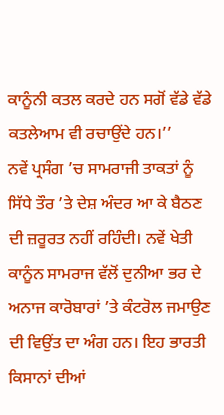ਕਾਨੂੰਨੀ ਕਤਲ ਕਰਦੇ ਹਨ ਸਗੋਂ ਵੱਡੇ ਵੱਡੇ ਕਤਲੇਆਮ ਵੀ ਰਚਾਉਂਦੇ ਹਨ।’’
ਨਵੇਂ ਪ੍ਰਸੰਗ ’ਚ ਸਾਮਰਾਜੀ ਤਾਕਤਾਂ ਨੂੰ ਸਿੱਧੇ ਤੌਰ ’ਤੇ ਦੇਸ਼ ਅੰਦਰ ਆ ਕੇ ਬੈਠਣ ਦੀ ਜ਼ਰੂਰਤ ਨਹੀਂ ਰਹਿੰਦੀ। ਨਵੇਂ ਖੇਤੀ ਕਾਨੂੰਨ ਸਾਮਰਾਜ ਵੱਲੋਂ ਦੁਨੀਆ ਭਰ ਦੇ ਅਨਾਜ ਕਾਰੋਬਾਰਾਂ ’ਤੇ ਕੰਟਰੋਲ ਜਮਾਉਣ ਦੀ ਵਿਉਂਤ ਦਾ ਅੰਗ ਹਨ। ਇਹ ਭਾਰਤੀ ਕਿਸਾਨਾਂ ਦੀਆਂ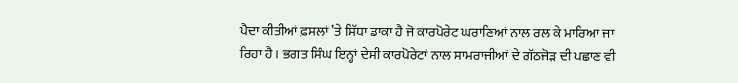ਪੈਦਾ ਕੀਤੀਆਂ ਫ਼ਸਲਾਂ ’ਤੇ ਸਿੱਧਾ ਡਾਕਾ ਹੈ ਜੋ ਕਾਰਪੋਰੇਟ ਘਰਾਣਿਆਂ ਨਾਲ ਰਲ ਕੇ ਮਾਰਿਆ ਜਾ ਰਿਹਾ ਹੈ। ਭਗਤ ਸਿੰਘ ਇਨ੍ਹਾਂ ਦੇਸੀ ਕਾਰਪੋਰੇਟਾਂ ਨਾਲ ਸਾਮਰਾਜੀਆਂ ਦੇ ਗੱਠਜੋੜ ਦੀ ਪਛਾਣ ਵੀ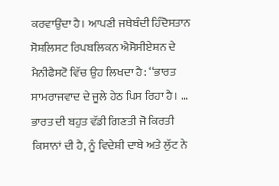ਕਰਵਾਉਂਦਾ ਹੈ। ਆਪਣੀ ਜਥੇਬੰਦੀ ਹਿੰਦੋਸਤਾਨ ਸੋਸ਼ਲਿਸਟ ਰਿਪਬਲਿਕਨ ਐਸੋਸੀਏਸ਼ਨ ਦੇ ਮੈਨੀਫੈਸਟੋ ਵਿੱਚ ਉਹ ਲਿਖਦਾ ਹੈ: ‘‘ਭਾਰਤ ਸਾਮਰਾਜਵਾਦ ਦੇ ਜੂਲੇ ਹੇਠ ਪਿਸ ਰਿਹਾ ਹੈ। … ਭਾਰਤ ਦੀ ਬਹੁਤ ਵੱਡੀ ਗਿਣਤੀ ਜੋ ਕਿਰਤੀ ਕਿਸਾਨਾਂ ਦੀ ਹੈ, ਨੂੰ ਵਿਦੇਸ਼ੀ ਦਾਬੇ ਅਤੇ ਲੁੱਟ ਨੇ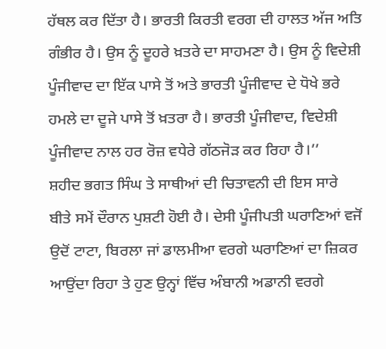ਹੱਥਲ ਕਰ ਦਿੱਤਾ ਹੈ। ਭਾਰਤੀ ਕਿਰਤੀ ਵਰਗ ਦੀ ਹਾਲਤ ਅੱਜ ਅਤਿ ਗੰਭੀਰ ਹੈ। ਉਸ ਨੂੰ ਦੂਹਰੇ ਖ਼ਤਰੇ ਦਾ ਸਾਹਮਣਾ ਹੈ। ਉਸ ਨੂੰ ਵਿਦੇਸ਼ੀ ਪੂੰਜੀਵਾਦ ਦਾ ਇੱਕ ਪਾਸੇ ਤੋਂ ਅਤੇ ਭਾਰਤੀ ਪੂੰਜੀਵਾਦ ਦੇ ਧੋਖੇ ਭਰੇ ਹਮਲੇ ਦਾ ਦੂਜੇ ਪਾਸੇ ਤੋਂ ਖ਼ਤਰਾ ਹੈ। ਭਾਰਤੀ ਪੂੰਜੀਵਾਦ, ਵਿਦੇਸ਼ੀ ਪੂੰਜੀਵਾਦ ਨਾਲ ਹਰ ਰੋਜ਼ ਵਧੇਰੇ ਗੱਠਜੋੜ ਕਰ ਰਿਹਾ ਹੈ।’’
ਸ਼ਹੀਦ ਭਗਤ ਸਿੰਘ ਤੇ ਸਾਥੀਆਂ ਦੀ ਚਿਤਾਵਨੀ ਦੀ ਇਸ ਸਾਰੇ ਬੀਤੇ ਸਮੇਂ ਦੌਰਾਨ ਪੁਸ਼ਟੀ ਹੋਈ ਹੈ। ਦੇਸੀ ਪੂੰਜੀਪਤੀ ਘਰਾਣਿਆਂ ਵਜੋਂ ਉਦੋਂ ਟਾਟਾ, ਬਿਰਲਾ ਜਾਂ ਡਾਲਮੀਆ ਵਰਗੇ ਘਰਾਣਿਆਂ ਦਾ ਜ਼ਿਕਰ ਆਉਂਦਾ ਰਿਹਾ ਤੇ ਹੁਣ ਉਨ੍ਹਾਂ ਵਿੱਚ ਅੰਬਾਨੀ ਅਡਾਨੀ ਵਰਗੇ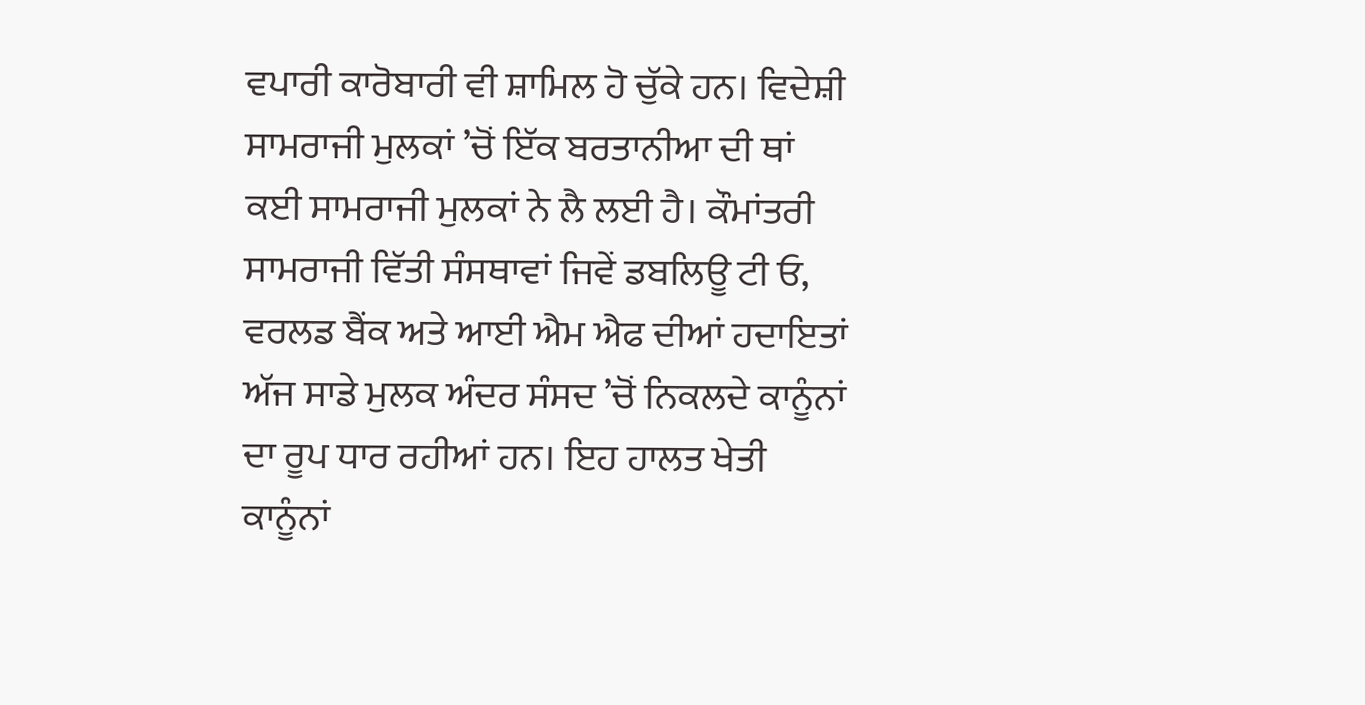ਵਪਾਰੀ ਕਾਰੋਬਾਰੀ ਵੀ ਸ਼ਾਮਿਲ ਹੋ ਚੁੱਕੇ ਹਨ। ਵਿਦੇਸ਼ੀ ਸਾਮਰਾਜੀ ਮੁਲਕਾਂ ’ਚੋਂ ਇੱਕ ਬਰਤਾਨੀਆ ਦੀ ਥਾਂ ਕਈ ਸਾਮਰਾਜੀ ਮੁਲਕਾਂ ਨੇ ਲੈ ਲਈ ਹੈ। ਕੌਮਾਂਤਰੀ ਸਾਮਰਾਜੀ ਵਿੱਤੀ ਸੰਸਥਾਵਾਂ ਜਿਵੇਂ ਡਬਲਿਊ ਟੀ ਓ, ਵਰਲਡ ਬੈਂਕ ਅਤੇ ਆਈ ਐਮ ਐਫ ਦੀਆਂ ਹਦਾਇਤਾਂ ਅੱਜ ਸਾਡੇ ਮੁਲਕ ਅੰਦਰ ਸੰਸਦ ’ਚੋਂ ਨਿਕਲਦੇ ਕਾਨੂੰਨਾਂ ਦਾ ਰੂਪ ਧਾਰ ਰਹੀਆਂ ਹਨ। ਇਹ ਹਾਲਤ ਖੇਤੀ ਕਾਨੂੰਨਾਂ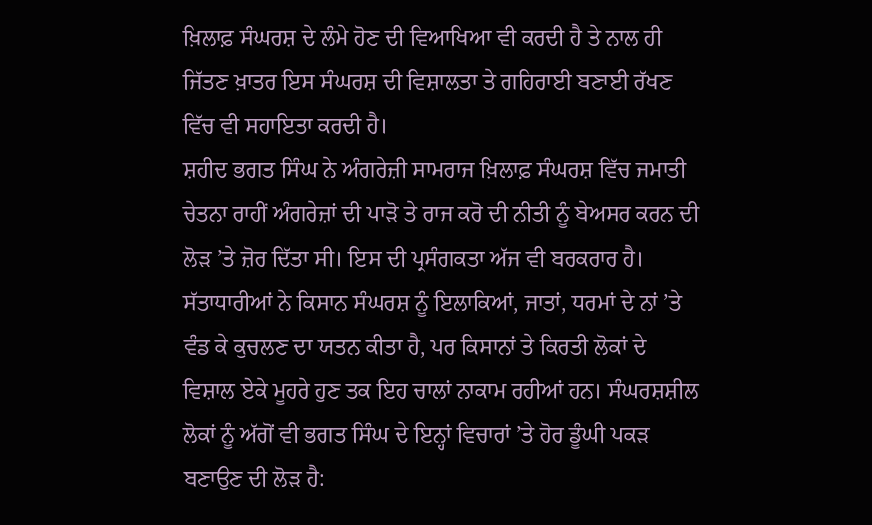ਖ਼ਿਲਾਫ਼ ਸੰਘਰਸ਼ ਦੇ ਲੰਮੇ ਹੋਣ ਦੀ ਵਿਆਖਿਆ ਵੀ ਕਰਦੀ ਹੈ ਤੇ ਨਾਲ ਹੀ ਜਿੱਤਣ ਖ਼ਾਤਰ ਇਸ ਸੰਘਰਸ਼ ਦੀ ਵਿਸ਼ਾਲਤਾ ਤੇ ਗਹਿਰਾਈ ਬਣਾਈ ਰੱਖਣ ਵਿੱਚ ਵੀ ਸਹਾਇਤਾ ਕਰਦੀ ਹੈ।
ਸ਼ਹੀਦ ਭਗਤ ਸਿੰਘ ਨੇ ਅੰਗਰੇਜ਼ੀ ਸਾਮਰਾਜ ਖ਼ਿਲਾਫ਼ ਸੰਘਰਸ਼ ਵਿੱਚ ਜਮਾਤੀ ਚੇਤਨਾ ਰਾਹੀਂ ਅੰਗਰੇਜ਼ਾਂ ਦੀ ਪਾੜੋ ਤੇ ਰਾਜ ਕਰੋ ਦੀ ਨੀਤੀ ਨੂੰ ਬੇਅਸਰ ਕਰਨ ਦੀ ਲੋੜ ’ਤੇ ਜ਼ੋਰ ਦਿੱਤਾ ਸੀ। ਇਸ ਦੀ ਪ੍ਰਸੰਗਕਤਾ ਅੱਜ ਵੀ ਬਰਕਰਾਰ ਹੈ। ਸੱਤਾਧਾਰੀਆਂ ਨੇ ਕਿਸਾਨ ਸੰਘਰਸ਼ ਨੂੰ ਇਲਾਕਿਆਂ, ਜਾਤਾਂ, ਧਰਮਾਂ ਦੇ ਨਾਂ ’ਤੇ ਵੰਡ ਕੇ ਕੁਚਲਣ ਦਾ ਯਤਨ ਕੀਤਾ ਹੈ, ਪਰ ਕਿਸਾਨਾਂ ਤੇ ਕਿਰਤੀ ਲੋਕਾਂ ਦੇ ਵਿਸ਼ਾਲ ਏਕੇ ਮੂਹਰੇ ਹੁਣ ਤਕ ਇਹ ਚਾਲਾਂ ਨਾਕਾਮ ਰਹੀਆਂ ਹਨ। ਸੰਘਰਸ਼ਸ਼ੀਲ ਲੋਕਾਂ ਨੂੰ ਅੱਗੋਂ ਵੀ ਭਗਤ ਸਿੰਘ ਦੇ ਇਨ੍ਹਾਂ ਵਿਚਾਰਾਂ ’ਤੇ ਹੋਰ ਡੂੰਘੀ ਪਕੜ ਬਣਾਉਣ ਦੀ ਲੋੜ ਹੈ: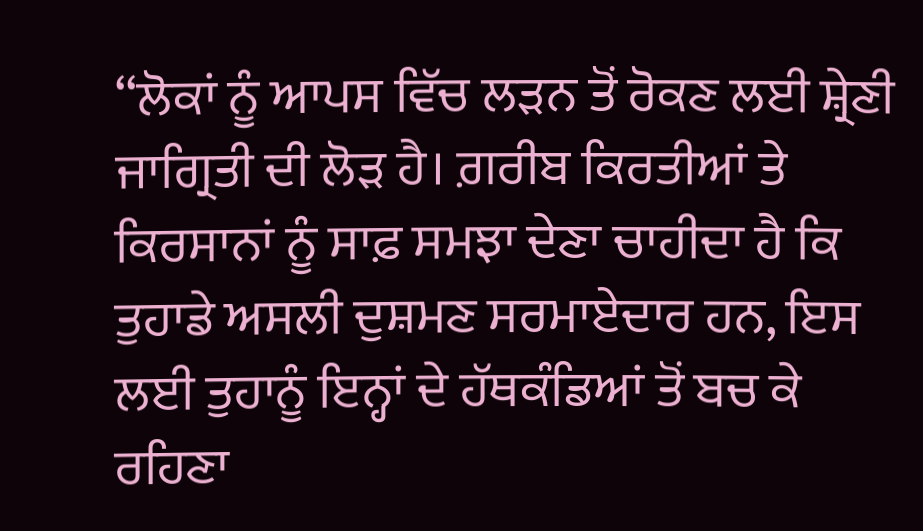‘‘ਲੋਕਾਂ ਨੂੰ ਆਪਸ ਵਿੱਚ ਲੜਨ ਤੋਂ ਰੋਕਣ ਲਈ ਸ਼੍ਰੇਣੀ ਜਾਗ੍ਰਿਤੀ ਦੀ ਲੋੜ ਹੈ। ਗ਼ਰੀਬ ਕਿਰਤੀਆਂ ਤੇ ਕਿਰਸਾਨਾਂ ਨੂੰ ਸਾਫ਼ ਸਮਝਾ ਦੇਣਾ ਚਾਹੀਦਾ ਹੈ ਕਿ ਤੁਹਾਡੇ ਅਸਲੀ ਦੁਸ਼ਮਣ ਸਰਮਾਏਦਾਰ ਹਨ, ਇਸ ਲਈ ਤੁਹਾਨੂੰ ਇਨ੍ਹਾਂ ਦੇ ਹੱਥਕੰਡਿਆਂ ਤੋਂ ਬਚ ਕੇ ਰਹਿਣਾ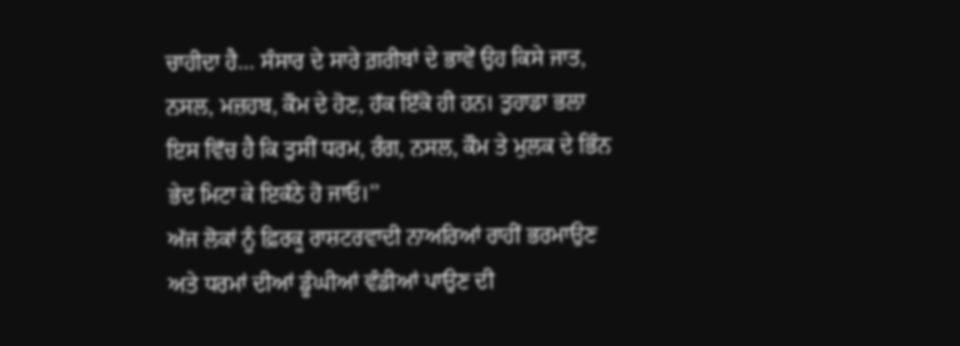ਚਾਹੀਦਾ ਹੈ… ਸੰਸਾਰ ਦੇ ਸਾਰੇ ਗ਼ਰੀਬਾਂ ਦੇ ਭਾਵੇਂ ਉਹ ਕਿਸੇ ਜਾਤ, ਨਸਲ, ਮਜ਼ਹਬ, ਕੌਮ ਦੇ ਹੋਣ, ਹੱਕ ਇੱਕੋ ਹੀ ਹਨ। ਤੁਹਾਡਾ ਭਲਾ ਇਸ ਵਿੱਚ ਹੈ ਕਿ ਤੁਸੀਂ ਧਰਮ, ਰੰਗ, ਨਸਲ, ਕੌਮ ਤੇ ਮੁਲਕ ਦੇ ਭਿੰਨ ਭੇਦ ਮਿਟਾ ਕੇ ਇਕੱਠੇ ਹੋ ਜਾਓ।’’
ਅੱਜ ਲੋਕਾਂ ਨੂੰ ਫ਼ਿਰਕੂ ਰਾਸ਼ਟਰਵਾਦੀ ਨਾਅਰਿਆਂ ਰਾਹੀਂ ਭਰਮਾਉਣ ਅਤੇ ਧਰਮਾਂ ਦੀਆਂ ਡੂੰਘੀਆਂ ਵੰਡੀਆਂ ਪਾਉਣ ਦੀ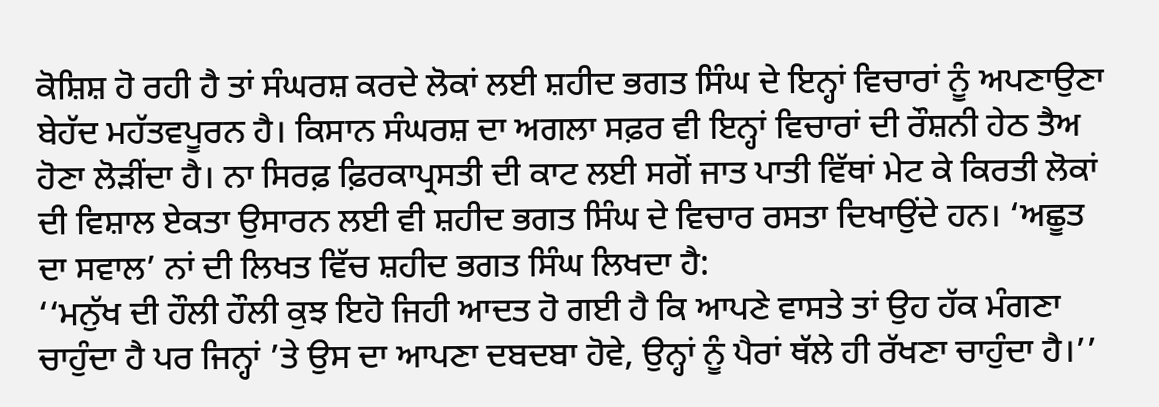ਕੋਸ਼ਿਸ਼ ਹੋ ਰਹੀ ਹੈ ਤਾਂ ਸੰਘਰਸ਼ ਕਰਦੇ ਲੋਕਾਂ ਲਈ ਸ਼ਹੀਦ ਭਗਤ ਸਿੰਘ ਦੇ ਇਨ੍ਹਾਂ ਵਿਚਾਰਾਂ ਨੂੰ ਅਪਣਾਉਣਾ ਬੇਹੱਦ ਮਹੱਤਵਪੂਰਨ ਹੈ। ਕਿਸਾਨ ਸੰਘਰਸ਼ ਦਾ ਅਗਲਾ ਸਫ਼ਰ ਵੀ ਇਨ੍ਹਾਂ ਵਿਚਾਰਾਂ ਦੀ ਰੌਸ਼ਨੀ ਹੇਠ ਤੈਅ ਹੋਣਾ ਲੋੜੀਂਦਾ ਹੈ। ਨਾ ਸਿਰਫ਼ ਫ਼ਿਰਕਾਪ੍ਰਸਤੀ ਦੀ ਕਾਟ ਲਈ ਸਗੋਂ ਜਾਤ ਪਾਤੀ ਵਿੱਥਾਂ ਮੇਟ ਕੇ ਕਿਰਤੀ ਲੋਕਾਂ ਦੀ ਵਿਸ਼ਾਲ ਏਕਤਾ ਉਸਾਰਨ ਲਈ ਵੀ ਸ਼ਹੀਦ ਭਗਤ ਸਿੰਘ ਦੇ ਵਿਚਾਰ ਰਸਤਾ ਦਿਖਾਉਂਦੇ ਹਨ। ‘ਅਛੂਤ ਦਾ ਸਵਾਲ’ ਨਾਂ ਦੀ ਲਿਖਤ ਵਿੱਚ ਸ਼ਹੀਦ ਭਗਤ ਸਿੰਘ ਲਿਖਦਾ ਹੈ:
‘‘ਮਨੁੱਖ ਦੀ ਹੌਲੀ ਹੌਲੀ ਕੁਝ ਇਹੋ ਜਿਹੀ ਆਦਤ ਹੋ ਗਈ ਹੈ ਕਿ ਆਪਣੇ ਵਾਸਤੇ ਤਾਂ ਉਹ ਹੱਕ ਮੰਗਣਾ ਚਾਹੁੰਦਾ ਹੈ ਪਰ ਜਿਨ੍ਹਾਂ ’ਤੇ ਉਸ ਦਾ ਆਪਣਾ ਦਬਦਬਾ ਹੋਵੇ, ਉਨ੍ਹਾਂ ਨੂੰ ਪੈਰਾਂ ਥੱਲੇ ਹੀ ਰੱਖਣਾ ਚਾਹੁੰਦਾ ਹੈ।’’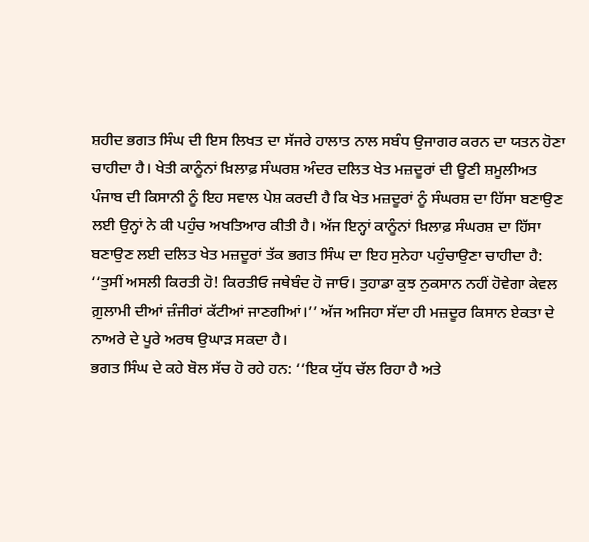ਸ਼ਹੀਦ ਭਗਤ ਸਿੰਘ ਦੀ ਇਸ ਲਿਖਤ ਦਾ ਸੱਜਰੇ ਹਾਲਾਤ ਨਾਲ ਸਬੰਧ ਉਜਾਗਰ ਕਰਨ ਦਾ ਯਤਨ ਹੋਣਾ ਚਾਹੀਦਾ ਹੈ। ਖੇਤੀ ਕਾਨੂੰਨਾਂ ਖ਼ਿਲਾਫ਼ ਸੰਘਰਸ਼ ਅੰਦਰ ਦਲਿਤ ਖੇਤ ਮਜ਼ਦੂਰਾਂ ਦੀ ਊਣੀ ਸ਼ਮੂਲੀਅਤ ਪੰਜਾਬ ਦੀ ਕਿਸਾਨੀ ਨੂੰ ਇਹ ਸਵਾਲ ਪੇਸ਼ ਕਰਦੀ ਹੈ ਕਿ ਖੇਤ ਮਜ਼ਦੂਰਾਂ ਨੂੰ ਸੰਘਰਸ਼ ਦਾ ਹਿੱਸਾ ਬਣਾਉਣ ਲਈ ਉਨ੍ਹਾਂ ਨੇ ਕੀ ਪਹੁੰਚ ਅਖਤਿਆਰ ਕੀਤੀ ਹੈ। ਅੱਜ ਇਨ੍ਹਾਂ ਕਾਨੂੰਨਾਂ ਖ਼ਿਲਾਫ਼ ਸੰਘਰਸ਼ ਦਾ ਹਿੱਸਾ ਬਣਾਉਣ ਲਈ ਦਲਿਤ ਖੇਤ ਮਜ਼ਦੂਰਾਂ ਤੱਕ ਭਗਤ ਸਿੰਘ ਦਾ ਇਹ ਸੁਨੇਹਾ ਪਹੁੰਚਾਉਣਾ ਚਾਹੀਦਾ ਹੈ: ‘‘ਤੁਸੀਂ ਅਸਲੀ ਕਿਰਤੀ ਹੋ! ਕਿਰਤੀਓ ਜਥੇਬੰਦ ਹੋ ਜਾਓ। ਤੁਹਾਡਾ ਕੁਝ ਨੁਕਸਾਨ ਨਹੀਂ ਹੋਵੇਗਾ ਕੇਵਲ ਗ਼ੁਲਾਮੀ ਦੀਆਂ ਜ਼ੰਜੀਰਾਂ ਕੱਟੀਆਂ ਜਾਣਗੀਆਂ।’’ ਅੱਜ ਅਜਿਹਾ ਸੱਦਾ ਹੀ ਮਜ਼ਦੂਰ ਕਿਸਾਨ ਏਕਤਾ ਦੇ ਨਾਅਰੇ ਦੇ ਪੂਰੇ ਅਰਥ ਉਘਾੜ ਸਕਦਾ ਹੈ।
ਭਗਤ ਸਿੰਘ ਦੇ ਕਹੇ ਬੋਲ ਸੱਚ ਹੋ ਰਹੇ ਹਨ: ‘‘ਇਕ ਯੁੱਧ ਚੱਲ ਰਿਹਾ ਹੈ ਅਤੇ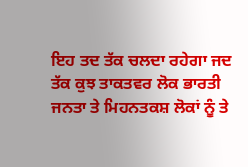ਇਹ ਤਦ ਤੱਕ ਚਲਦਾ ਰਹੇਗਾ ਜਦ ਤੱਕ ਕੁਝ ਤਾਕਤਵਰ ਲੋਕ ਭਾਰਤੀ ਜਨਤਾ ਤੇ ਮਿਹਨਤਕਸ਼ ਲੋਕਾਂ ਨੂੰ ਤੇ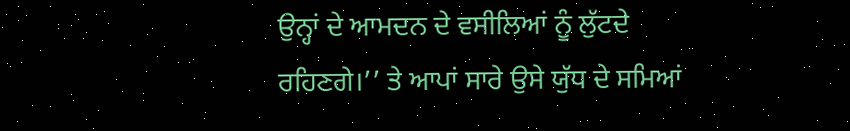ਉਨ੍ਹਾਂ ਦੇ ਆਮਦਨ ਦੇ ਵਸੀਲਿਆਂ ਨੂੰ ਲੁੱਟਦੇ ਰਹਿਣਗੇ।’’ ਤੇ ਆਪਾਂ ਸਾਰੇ ਉਸੇ ਯੁੱਧ ਦੇ ਸਮਿਆਂ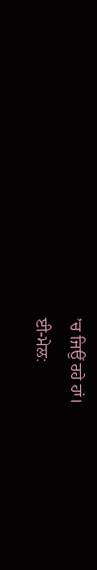’ਚ ਜਿਉਂ ਰਹੇ ਹਾਂ।
ਈ-ਮੇਲ: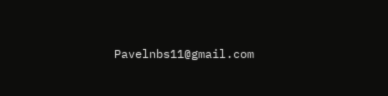Pavelnbs11@gmail.com